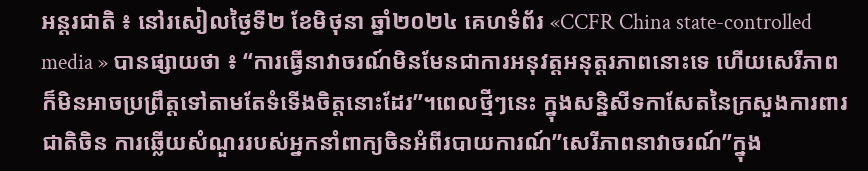អន្តរជាតិ ៖ នៅរសៀលថ្ងៃទី២ ខែមិថុនា ឆ្នាំ២០២៤ គេហទំព័រ «CCFR China state-controlled media » បានផ្សាយថា ៖ “ការធ្វើនាវាចរណ៍មិនមែនជាការអនុវត្តអនុត្តរភាពនោះទេ ហើយសេរីភាពក៏មិនអាចប្រព្រឹត្តទៅតាមតែទំទើងចិត្តនោះដែរ”។ពេលថ្មីៗនេះ ក្នុងសន្និសីទកាសែតនៃក្រសួងការពារជាតិចិន ការឆ្លើយសំណួររបស់អ្នកនាំពាក្យចិនអំពីរបាយការណ៍”សេរីភាពនាវាចរណ៍”ក្នុង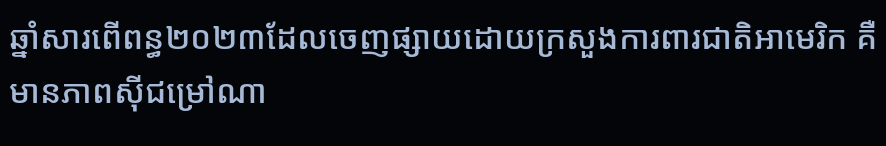ឆ្នាំសារពើពន្ធ២០២៣ដែលចេញផ្សាយដោយក្រសួងការពារជាតិអាមេរិក គឺមានភាពស៊ីជម្រៅណា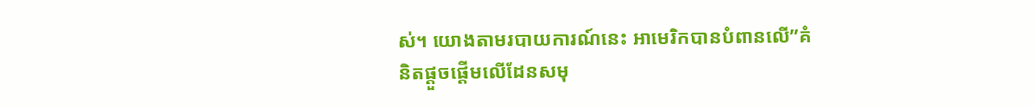ស់។ យោងតាមរបាយការណ៍នេះ អាមេរិកបានបំពានលើ”គំនិតផ្តួចផ្តើមលើដែនសមុ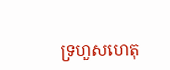ទ្រហួសហេតុ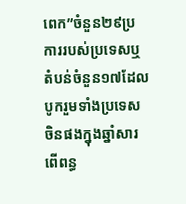ពេក”ចំនួន២៩ប្រការរបស់ប្រទេសឬតំបន់ចំនួន១៧ដែលបូករួមទាំងប្រទេសចិនផងក្នុងឆ្នាំសារពើពន្ធ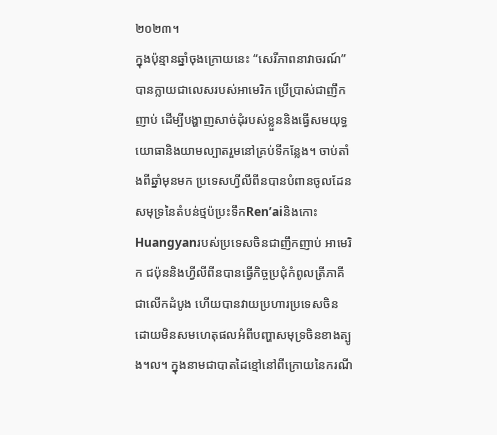២០២៣។
ក្នុងប៉ុន្មានឆ្នាំចុងក្រោយនេះ “សេរីភាពនាវាចរណ៍”បានក្លាយជាលេសរបស់អាមេរិក ប្រើប្រាស់ជាញឹកញាប់ ដើម្បីបង្ហាញសាច់ដុំរបស់ខ្លួននិងធ្វើសមយុទ្ធយោធានិងយាមល្បាតរួមនៅគ្រប់ទីកន្លែង។ ចាប់តាំងពីឆ្នាំមុនមក ប្រទេសហ្វីលីពីនបានបំពានចូលដែនសមុទ្រនៃតំបន់ថ្មប៉ប្រះទឹកRen’aiនិងកោះHuangyanរបស់ប្រទេសចិនជាញឹកញាប់ អាមេរិក ជប៉ុននិងហ្វីលីពីនបានធ្វើកិច្ចប្រជុំកំពូលត្រីភាគីជាលើកដំបូង ហើយបានវាយប្រហារប្រទេសចិនដោយមិនសមហេតុផលអំពីបញ្ហាសមុទ្រចិនខាងត្បូង។ល។ ក្នុងនាមជាបាតដៃខ្មៅនៅពីក្រោយនៃករណី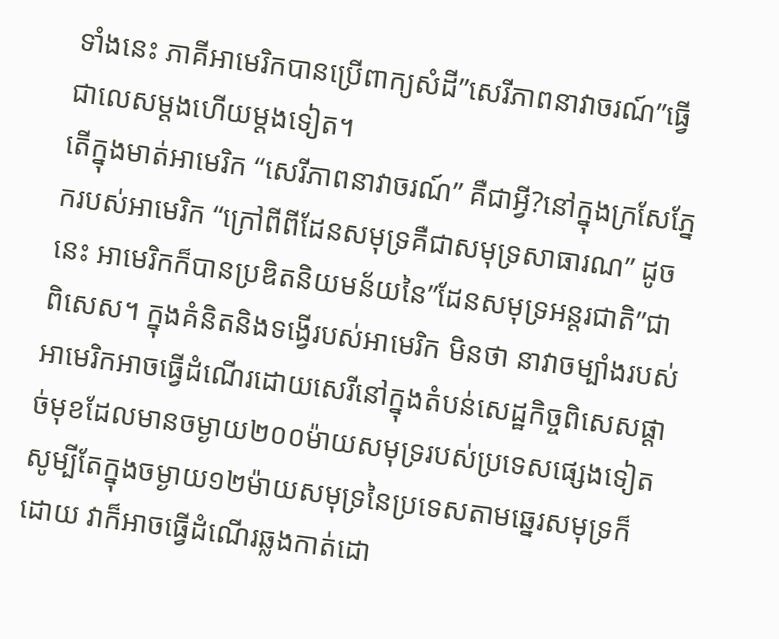ទាំងនេះ ភាគីអាមេរិកបានប្រើពាក្យសំដី”សេរីភាពនាវាចរណ៍”ធ្វើជាលេសម្តងហើយម្តងទៀត។
តើក្នុងមាត់អាមេរិក “សេរីភាពនាវាចរណ៍” គឺជាអ្វី?នៅក្នុងក្រសែភ្នែករបស់អាមេរិក “ក្រៅពីពីដែនសមុទ្រគឺជាសមុទ្រសាធារណ” ដូចនេះ អាមេរិកក៏បានប្រឌិតនិយមន័យនៃ”ដែនសមុទ្រអន្តរជាតិ”ជាពិសេស។ ក្នុងគំនិតនិងទង្វើរបស់អាមេរិក មិនថា នាវាចម្បាំងរបស់អាមេរិកអាចធ្វើដំណើរដោយសេរីនៅក្នុងតំបន់សេដ្ឋកិច្ចពិសេសផ្តាច់មុខដែលមានចម្ងាយ២០០ម៉ាយសមុទ្ររបស់ប្រទេសផ្សេងទៀត សូម្បីតែក្នុងចម្ងាយ១២ម៉ាយសមុទ្រនៃប្រទេសតាមឆ្នេរសមុទ្រក៏ដោយ វាក៏អាចធ្វើដំណើរឆ្លងកាត់ដោ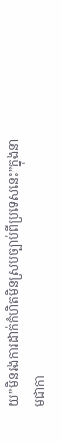យ”មិនរងការដាក់កំហិតមិនស្របច្បាប់ពីប្រទេសនេះ”ក្នុងនាមជាកា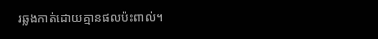រឆ្លងកាត់ដោយគ្មានផលប៉ះពាល់។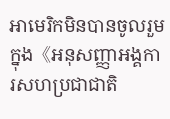អាមេរិកមិនបានចូលរួមក្នុង《អនុសញ្ញាអង្គការសហប្រជាជាតិ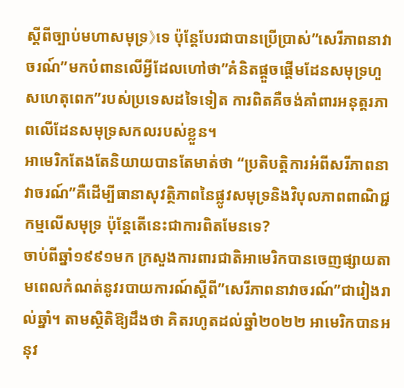ស្តីពីច្បាប់មហាសមុទ្រ》ទេ ប៉ុន្តែបែរជាបានប្រើប្រាស់”សេរីភាពនាវាចរណ៍”មកបំពានលើអ្វីដែលហៅថា”គំនិតផ្តួចផ្តើមដែនសមុទ្រហួសហេតុពេក”របស់ប្រទេសដទៃទៀត ការពិតគឺចង់គាំពារអនុត្តរភាពលើដែនសមុទ្រសកលរបស់ខ្លួន។
អាមេរិកតែងតែនិយាយបានតែមាត់ថា “ប្រតិបត្តិការអំពីសរីភាពនាវាចរណ៍”គឺដើម្បីធានាសុវត្ថិភាពនៃផ្លូវសមុទ្រនិងវិបុលភាពពាណិជ្ជកម្មលើសមុទ្រ ប៉ុន្តែតើនេះជាការពិតមែនទេ?
ចាប់ពីឆ្នាំ១៩៩១មក ក្រសួងការពារជាតិអាមេរិកបានចេញផ្សាយតាមពេលកំណត់នូវរបាយការណ៍ស្តីពី”សេរីភាពនាវាចរណ៍”ជារៀងរាល់ឆ្នាំ។ តាមស្ថិតិឱ្យដឹងថា គិតរហូតដល់ឆ្នាំ២០២២ អាមេរិកបានអនុវ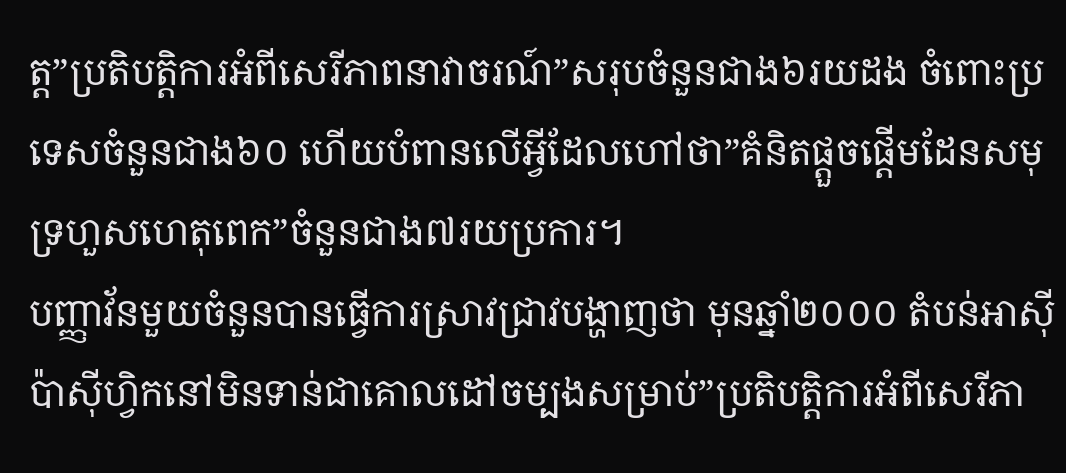ត្ត”ប្រតិបត្តិការអំពីសេរីភាពនាវាចរណ៍”សរុបចំនួនជាង៦រយដង ចំពោះប្រទេសចំនួនជាង៦០ ហើយបំពានលើអ្វីដែលហៅថា”គំនិតផ្តួចផ្តើមដែនសមុទ្រហួសហេតុពេក”ចំនួនជាង៧រយប្រការ។
បញ្ញាវ័នមួយចំនួនបានធ្វើការស្រាវជ្រាវបង្ហាញថា មុនឆ្នាំ២០០០ តំបន់អាស៊ីប៉ាស៊ីហ្វិកនៅមិនទាន់ជាគោលដៅចម្បងសម្រាប់”ប្រតិបត្តិការអំពីសេរីភា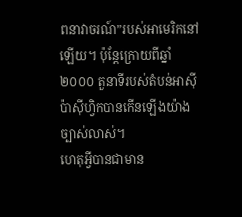ពនាវាចរណ៍”របស់អាមេរិកនៅឡើយ។ ប៉ុន្តែក្រោយពីឆ្នាំ២០០០ តួនាទីរបស់តំបន់អាស៊ីប៉ាស៊ីហ្វិកបានកើនឡើងយ៉ាងច្បាស់លាស់។
ហេតុអ្វីបានជាមាន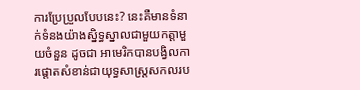ការប្រែប្រួលបែបនេះ? នេះគឺមានទំនាក់ទំនងយ៉ាងស្និទ្ធស្នាលជាមួយកត្តាមួយចំនួន ដូចជា អាមេរិកបានបង្វិលការផ្តោតសំខាន់ជាយុទ្ធសាស្រ្តសកលរប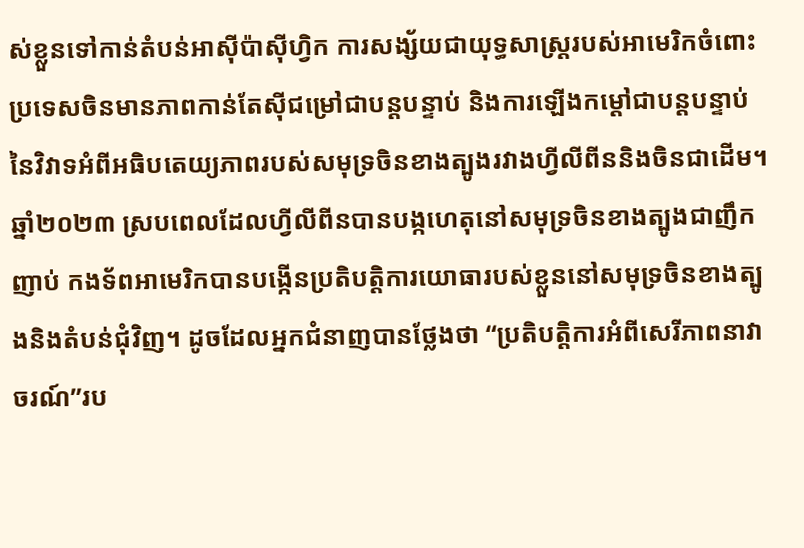ស់ខ្លួនទៅកាន់តំបន់អាស៊ីប៉ាស៊ីហ្វិក ការសង្ស័យជាយុទ្ធសាស្ត្ររបស់អាមេរិកចំពោះប្រទេសចិនមានភាពកាន់តែស៊ីជម្រៅជាបន្តបន្ទាប់ និងការឡើងកម្តៅជាបន្តបន្ទាប់នៃវិវាទអំពីអធិបតេយ្យភាពរបស់សមុទ្រចិនខាងត្បូងរវាងហ្វីលីពីននិងចិនជាដើម។
ឆ្នាំ២០២៣ ស្របពេលដែលហ្វីលីពីនបានបង្កហេតុនៅសមុទ្រចិនខាងត្បូងជាញឹកញាប់ កងទ័ពអាមេរិកបានបង្កើនប្រតិបត្តិការយោធារបស់ខ្លួននៅសមុទ្រចិនខាងត្បូងនិងតំបន់ជុំវិញ។ ដូចដែលអ្នកជំនាញបានថ្លែងថា “ប្រតិបត្តិការអំពីសេរីភាពនាវាចរណ៍”រប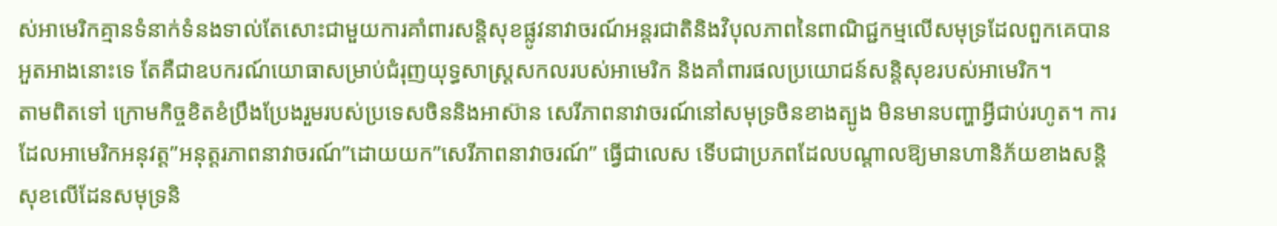ស់អាមេរិកគ្មានទំនាក់ទំនងទាល់តែសោះជាមួយការគាំពារសន្តិសុខផ្លូវនាវាចរណ៍អន្តរជាតិនិងវិបុលភាពនៃពាណិជ្ជកម្មលើសមុទ្រដែលពួកគេបានអួតអាងនោះទេ តែគឺជាឧបករណ៍យោធាសម្រាប់ជំរុញយុទ្ធសាស្ត្រសកលរបស់អាមេរិក និងគាំពារផលប្រយោជន៍សន្តិសុខរបស់អាមេរិក។
តាមពិតទៅ ក្រោមកិច្ចខិតខំប្រឹងប្រែងរួមរបស់ប្រទេសចិននិងអាស៊ាន សេរីភាពនាវាចរណ៍នៅសមុទ្រចិនខាងត្បូង មិនមានបញ្ហាអ្វីជាប់រហូត។ ការដែលអាមេរិកអនុវត្ត”អនុត្តរភាពនាវាចរណ៍”ដោយយក”សេរីភាពនាវាចរណ៍” ធ្វើជាលេស ទើបជាប្រភពដែលបណ្តាលឱ្យមានហានិភ័យខាងសន្តិសុខលើដែនសមុទ្រនិ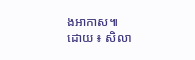ងអាកាស៕
ដោយ ៖ សិលា